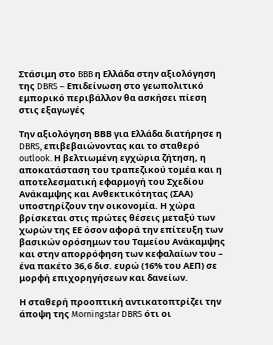Στάσιμη στο BBB η Ελλάδα στην αξιολόγηση της DBRS – Eπιδείνωση στο γεωπολιτικό εμπορικό περιβάλλον θα ασκήσει πίεση στις εξαγωγές

Την αξιολόγηση ΒΒΒ για Ελλάδα διατήρησε η DBRS, επιβεβαιώνοντας και το σταθερό outlook. Η βελτιωμένη εγχώρια ζήτηση, η αποκατάσταση του τραπεζικού τομέα και η αποτελεσματική εφαρμογή του Σχεδίου Ανάκαμψης και Ανθεκτικότητας (ΣΑΑ) υποστηρίζουν την οικονομία. Η χώρα βρίσκεται στις πρώτες θέσεις μεταξύ των χωρών της ΕΕ όσον αφορά την επίτευξη των βασικών ορόσημων του Ταμείου Ανάκαμψης και στην απορρόφηση των κεφαλαίων του – ένα πακέτο 36,6 δισ. ευρώ (16% του ΑΕΠ) σε μορφή επιχορηγήσεων και δανείων.

Η σταθερή προοπτική αντικατοπτρίζει την άποψη της Morningstar DBRS ότι οι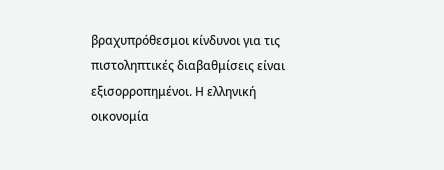βραχυπρόθεσμοι κίνδυνοι για τις πιστοληπτικές διαβαθμίσεις είναι εξισορροπημένοι. Η ελληνική οικονομία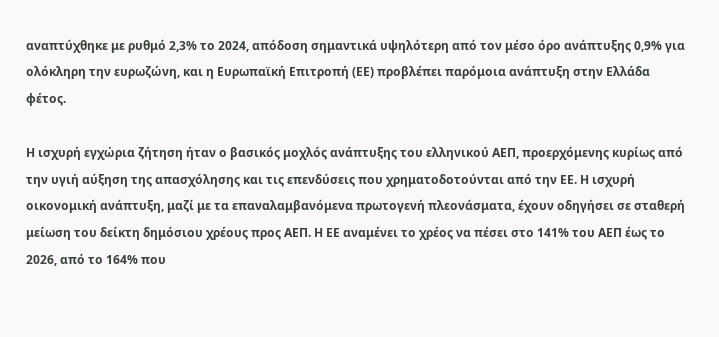αναπτύχθηκε με ρυθμό 2,3% το 2024, απόδοση σημαντικά υψηλότερη από τον μέσο όρο ανάπτυξης 0,9% για ολόκληρη την ευρωζώνη, και η Ευρωπαϊκή Επιτροπή (ΕΕ) προβλέπει παρόμοια ανάπτυξη στην Ελλάδα φέτος.

Η ισχυρή εγχώρια ζήτηση ήταν ο βασικός μοχλός ανάπτυξης του ελληνικού ΑΕΠ, προερχόμενης κυρίως από την υγιή αύξηση της απασχόλησης και τις επενδύσεις που χρηματοδοτούνται από την ΕΕ. Η ισχυρή οικονομική ανάπτυξη, μαζί με τα επαναλαμβανόμενα πρωτογενή πλεονάσματα, έχουν οδηγήσει σε σταθερή μείωση του δείκτη δημόσιου χρέους προς ΑΕΠ. Η ΕΕ αναμένει το χρέος να πέσει στο 141% του ΑΕΠ έως το 2026, από το 164% που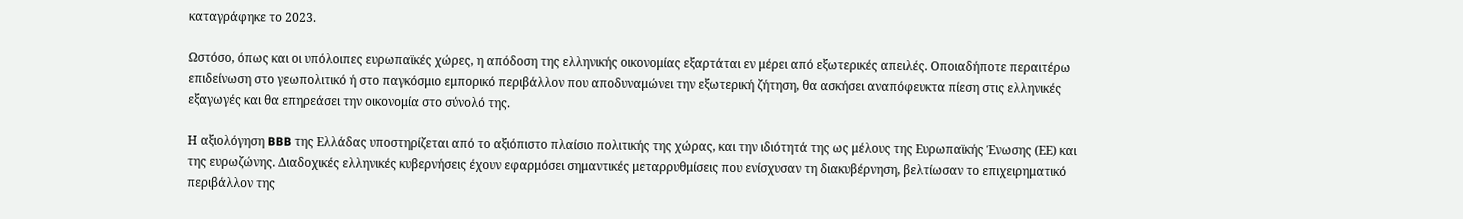καταγράφηκε το 2023.

Ωστόσο, όπως και οι υπόλοιπες ευρωπαϊκές χώρες, η απόδοση της ελληνικής οικονομίας εξαρτάται εν μέρει από εξωτερικές απειλές. Οποιαδήποτε περαιτέρω επιδείνωση στο γεωπολιτικό ή στο παγκόσμιο εμπορικό περιβάλλον που αποδυναμώνει την εξωτερική ζήτηση, θα ασκήσει αναπόφευκτα πίεση στις ελληνικές εξαγωγές και θα επηρεάσει την οικονομία στο σύνολό της.

Η αξιολόγηση BBB της Ελλάδας υποστηρίζεται από το αξιόπιστο πλαίσιο πολιτικής της χώρας, και την ιδιότητά της ως μέλους της Ευρωπαϊκής Ένωσης (ΕΕ) και της ευρωζώνης. Διαδοχικές ελληνικές κυβερνήσεις έχουν εφαρμόσει σημαντικές μεταρρυθμίσεις που ενίσχυσαν τη διακυβέρνηση, βελτίωσαν το επιχειρηματικό περιβάλλον της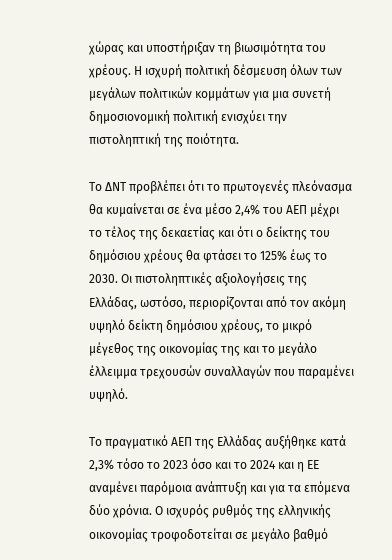χώρας και υποστήριξαν τη βιωσιμότητα του χρέους. Η ισχυρή πολιτική δέσμευση όλων των μεγάλων πολιτικών κομμάτων για μια συνετή δημοσιονομική πολιτική ενισχύει την πιστοληπτική της ποιότητα.

Το ΔΝΤ προβλέπει ότι το πρωτογενές πλεόνασμα θα κυμαίνεται σε ένα μέσο 2,4% του ΑΕΠ μέχρι το τέλος της δεκαετίας και ότι ο δείκτης του δημόσιου χρέους θα φτάσει το 125% έως το 2030. Οι πιστοληπτικές αξιολογήσεις της Ελλάδας, ωστόσο, περιορίζονται από τον ακόμη υψηλό δείκτη δημόσιου χρέους, το μικρό μέγεθος της οικονομίας της και το μεγάλο έλλειμμα τρεχουσών συναλλαγών που παραμένει υψηλό.

Το πραγματικό ΑΕΠ της Ελλάδας αυξήθηκε κατά 2,3% τόσο το 2023 όσο και το 2024 και η ΕΕ αναμένει παρόμοια ανάπτυξη και για τα επόμενα δύο χρόνια. Ο ισχυρός ρυθμός της ελληνικής οικονομίας τροφοδοτείται σε μεγάλο βαθμό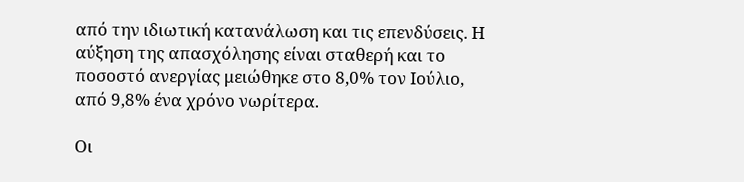από την ιδιωτική κατανάλωση και τις επενδύσεις. Η αύξηση της απασχόλησης είναι σταθερή και το ποσοστό ανεργίας μειώθηκε στο 8,0% τον Ιούλιο, από 9,8% ένα χρόνο νωρίτερα.

Οι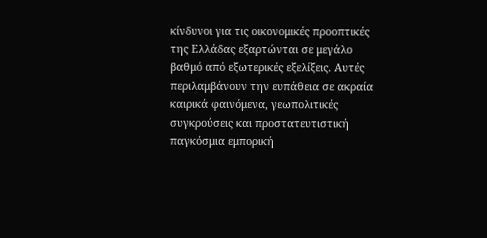κίνδυνοι για τις οικονομικές προοπτικές της Ελλάδας εξαρτώνται σε μεγάλο βαθμό από εξωτερικές εξελίξεις. Αυτές περιλαμβάνουν την ευπάθεια σε ακραία καιρικά φαινόμενα, γεωπολιτικές συγκρούσεις και προστατευτιστική παγκόσμια εμπορική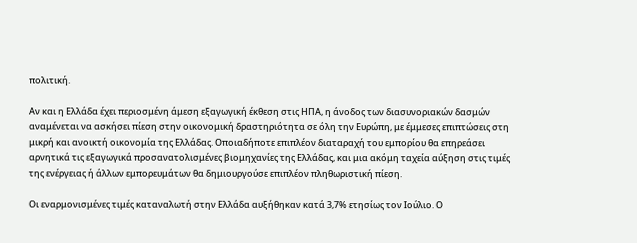πολιτική.

Αν και η Ελλάδα έχει περιοσμένη άμεση εξαγωγική έκθεση στις ΗΠΑ, η άνοδος των διασυνοριακών δασμών αναμένεται να ασκήσει πίεση στην οικονομική δραστηριότητα σε όλη την Ευρώπη, με έμμεσες επιπτώσεις στη μικρή και ανοικτή οικονομία της Ελλάδας. Οποιαδήποτε επιπλέον διαταραχή του εμπορίου θα επηρεάσει αρνητικά τις εξαγωγικά προσανατολισμένες βιομηχανίες της Ελλάδας, και μια ακόμη ταχεία αύξηση στις τιμές της ενέργειας ή άλλων εμπορευμάτων θα δημιουργούσε επιπλέον πληθωριστική πίεση.

Οι εναρμονισμένες τιμές καταναλωτή στην Ελλάδα αυξήθηκαν κατά 3,7% ετησίως τον Ιούλιο. Ο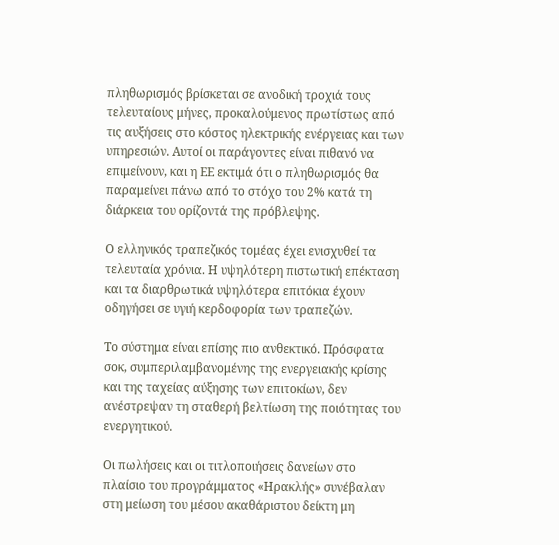πληθωρισμός βρίσκεται σε ανοδική τροχιά τους τελευταίους μήνες, προκαλούμενος πρωτίστως από τις αυξήσεις στο κόστος ηλεκτρικής ενέργειας και των υπηρεσιών. Αυτοί οι παράγοντες είναι πιθανό να επιμείνουν, και η ΕΕ εκτιμά ότι ο πληθωρισμός θα παραμείνει πάνω από το στόχο του 2% κατά τη διάρκεια του ορίζοντά της πρόβλεψης.

Ο ελληνικός τραπεζικός τομέας έχει ενισχυθεί τα τελευταία χρόνια. Η υψηλότερη πιστωτική επέκταση και τα διαρθρωτικά υψηλότερα επιτόκια έχουν οδηγήσει σε υγιή κερδοφορία των τραπεζών.

Το σύστημα είναι επίσης πιο ανθεκτικό. Πρόσφατα σοκ, συμπεριλαμβανομένης της ενεργειακής κρίσης και της ταχείας αύξησης των επιτοκίων, δεν ανέστρεψαν τη σταθερή βελτίωση της ποιότητας του ενεργητικού.

Οι πωλήσεις και οι τιτλοποιήσεις δανείων στο πλαίσιο του προγράμματος «Ηρακλής» συνέβαλαν στη μείωση του μέσου ακαθάριστου δείκτη μη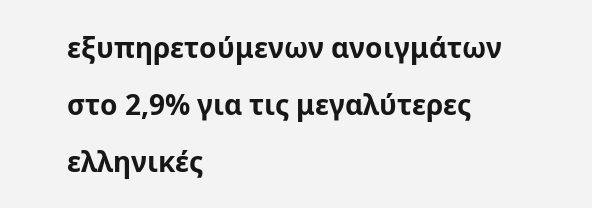εξυπηρετούμενων ανοιγμάτων στο 2,9% για τις μεγαλύτερες ελληνικές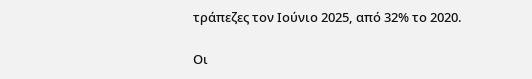τράπεζες τον Ιούνιο 2025, από 32% το 2020.

Οι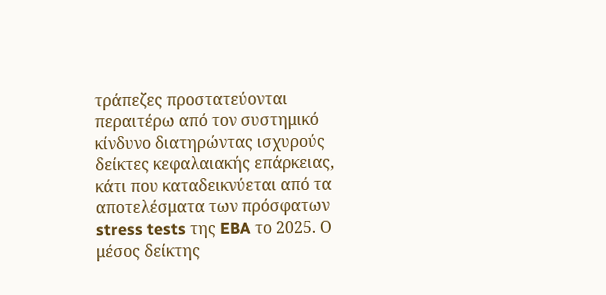τράπεζες προστατεύονται περαιτέρω από τον συστημικό κίνδυνο διατηρώντας ισχυρούς δείκτες κεφαλαιακής επάρκειας, κάτι που καταδεικνύεται από τα αποτελέσματα των πρόσφατων stress tests της EBA το 2025. Ο μέσος δείκτης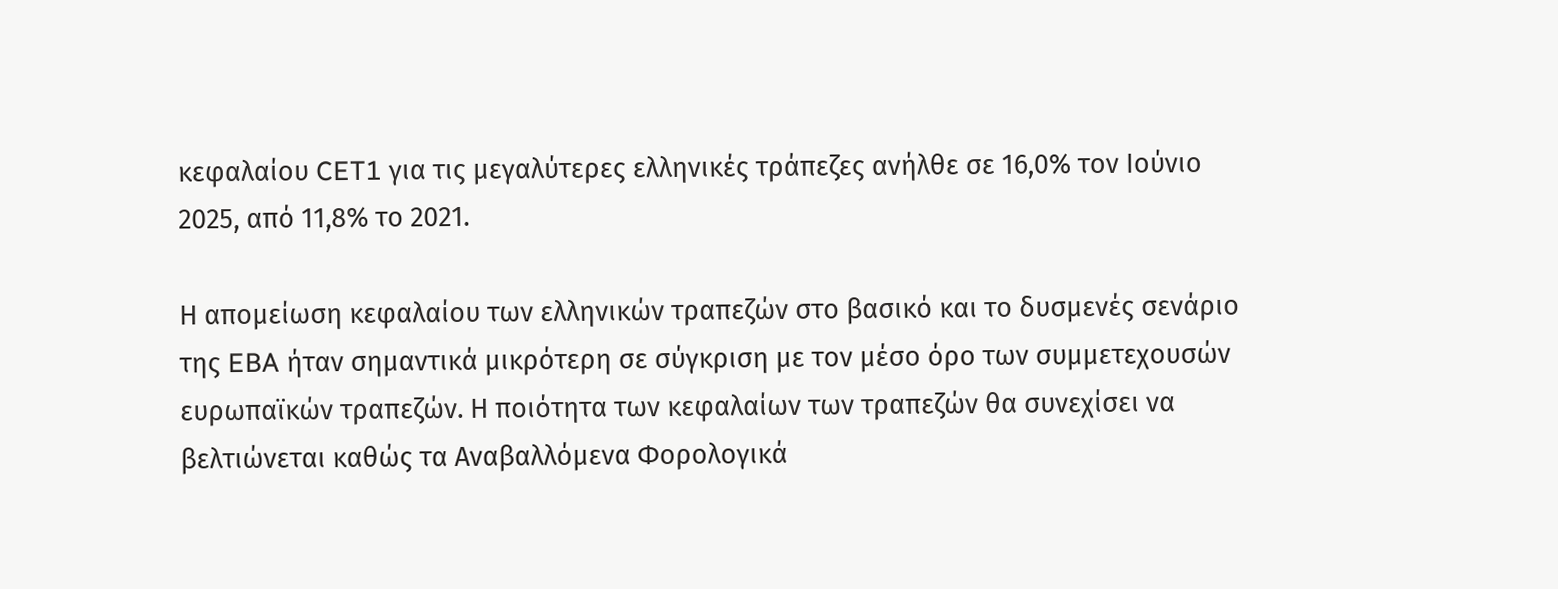κεφαλαίου CET1 για τις μεγαλύτερες ελληνικές τράπεζες ανήλθε σε 16,0% τον Ιούνιο 2025, από 11,8% το 2021.

Η απομείωση κεφαλαίου των ελληνικών τραπεζών στο βασικό και το δυσμενές σενάριο της EBA ήταν σημαντικά μικρότερη σε σύγκριση με τον μέσο όρο των συμμετεχουσών ευρωπαϊκών τραπεζών. Η ποιότητα των κεφαλαίων των τραπεζών θα συνεχίσει να βελτιώνεται καθώς τα Αναβαλλόμενα Φορολογικά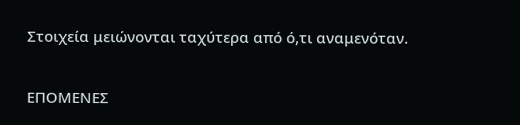Στοιχεία μειώνονται ταχύτερα από ό,τι αναμενόταν.

ΕΠΟΜΕΝΕΣ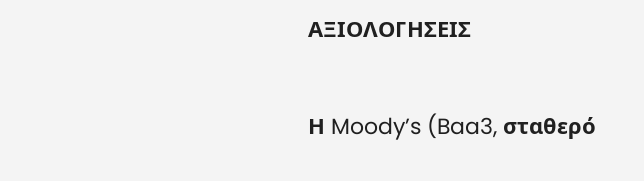ΑΞΙΟΛΟΓΗΣΕΙΣ

Η Moody’s (Baa3, σταθερό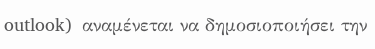outlook)  αναμένεται να δημοσιοποιήσει την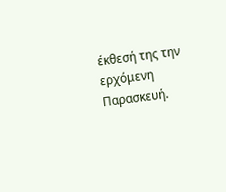έκθεσή της την ερχόμενη Παρασκευή.